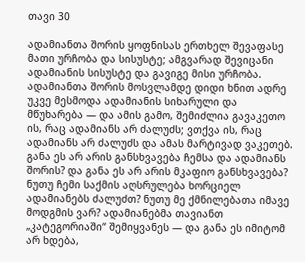თავი 30

ადამიანთა შორის ყოფნისას ერთხელ შევაფასე მათი ურჩობა და სისუსტე; ამგვარად შევიცანი ადამიანის სისუსტე და გავიგე მისი ურჩობა. ადამიანთა შორის მოსვლამდე დიდი ხნით ადრე უკვე მესმოდა ადამიანის სიხარული და მწუხარება — და ამის გამო, შემიძლია გავაკეთო ის, რაც ადამიანს არ ძალუძს; ვთქვა ის, რაც ადამიანს არ ძალუძს და ამას მარტივად ვაკეთებ. განა ეს არ არის განსხვავება ჩემსა და ადამიანს შორის? და განა ეს არ არის მკაფიო განსხვავება? ნუთუ ჩემი საქმის აღსრულება ხორციელ ადამიანებს ძალუძთ? ნუთუ მე ქმნილებათა იმავე მოდგმის ვარ? ადამიანებმა თავიანთ „კატეგორიაში“ შემიყვანეს — და განა ეს იმიტომ არ ხდება,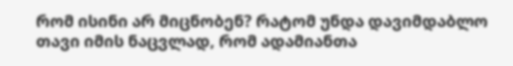რომ ისინი არ მიცნობენ? რატომ უნდა დავიმდაბლო თავი იმის ნაცვლად, რომ ადამიანთა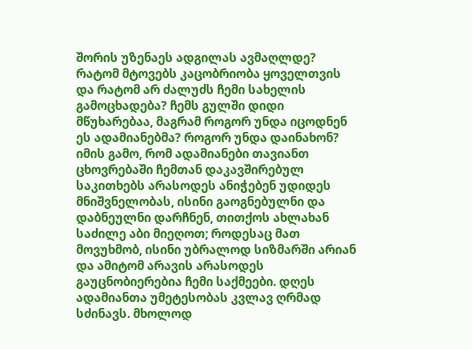შორის უზენაეს ადგილას ავმაღლდე? რატომ მტოვებს კაცობრიობა ყოველთვის და რატომ არ ძალუძს ჩემი სახელის გამოცხადება? ჩემს გულში დიდი მწუხარებაა, მაგრამ როგორ უნდა იცოდნენ ეს ადამიანებმა? როგორ უნდა დაინახონ? იმის გამო, რომ ადამიანები თავიანთ ცხოვრებაში ჩემთან დაკავშირებულ საკითხებს არასოდეს ანიჭებენ უდიდეს მნიშვნელობას, ისინი გაოგნებულნი და დაბნეულნი დარჩნენ, თითქოს ახლახან საძილე აბი მიეღოთ; როდესაც მათ მოვუხმობ, ისინი უბრალოდ სიზმარში არიან და ამიტომ არავის არასოდეს გაუცნობიერებია ჩემი საქმეები. დღეს ადამიანთა უმეტესობას კვლავ ღრმად სძინავს. მხოლოდ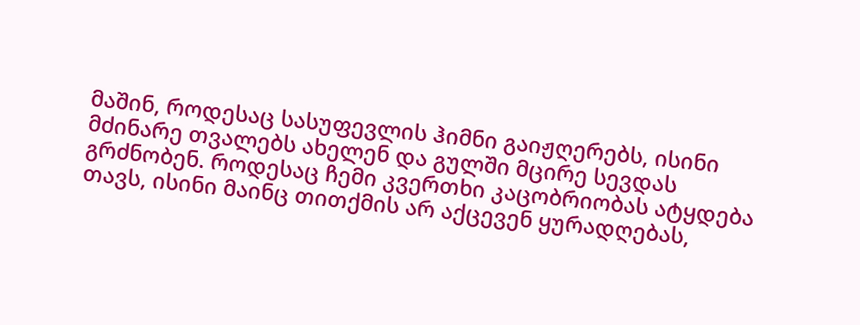მაშინ, როდესაც სასუფევლის ჰიმნი გაიჟღერებს, ისინი მძინარე თვალებს ახელენ და გულში მცირე სევდას გრძნობენ. როდესაც ჩემი კვერთხი კაცობრიობას ატყდება თავს, ისინი მაინც თითქმის არ აქცევენ ყურადღებას,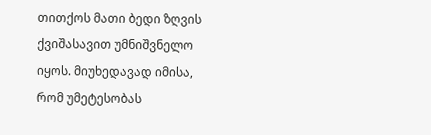თითქოს მათი ბედი ზღვის ქვიშასავით უმნიშვნელო იყოს. მიუხედავად იმისა, რომ უმეტესობას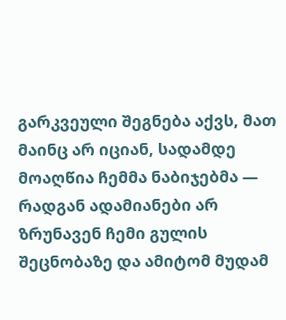გარკვეული შეგნება აქვს, მათ მაინც არ იციან, სადამდე მოაღწია ჩემმა ნაბიჯებმა — რადგან ადამიანები არ ზრუნავენ ჩემი გულის შეცნობაზე და ამიტომ მუდამ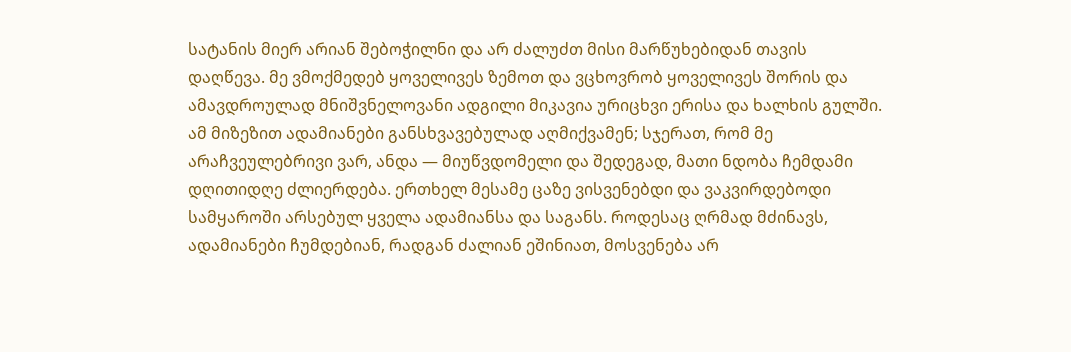სატანის მიერ არიან შებოჭილნი და არ ძალუძთ მისი მარწუხებიდან თავის დაღწევა. მე ვმოქმედებ ყოველივეს ზემოთ და ვცხოვრობ ყოველივეს შორის და ამავდროულად მნიშვნელოვანი ადგილი მიკავია ურიცხვი ერისა და ხალხის გულში. ამ მიზეზით ადამიანები განსხვავებულად აღმიქვამენ; სჯერათ, რომ მე არაჩვეულებრივი ვარ, ანდა — მიუწვდომელი და შედეგად, მათი ნდობა ჩემდამი დღითიდღე ძლიერდება. ერთხელ მესამე ცაზე ვისვენებდი და ვაკვირდებოდი სამყაროში არსებულ ყველა ადამიანსა და საგანს. როდესაც ღრმად მძინავს, ადამიანები ჩუმდებიან, რადგან ძალიან ეშინიათ, მოსვენება არ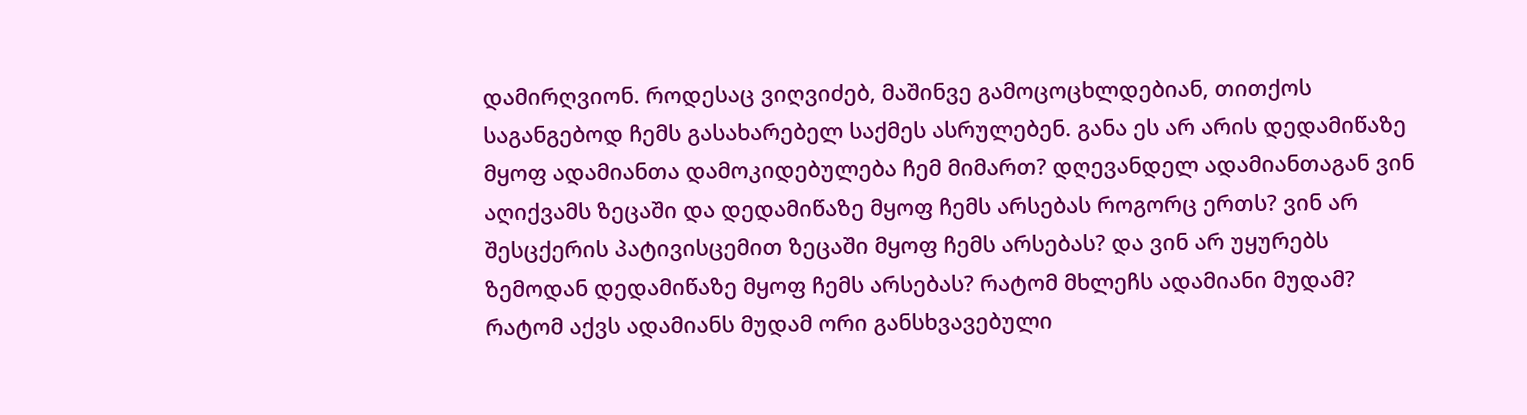დამირღვიონ. როდესაც ვიღვიძებ, მაშინვე გამოცოცხლდებიან, თითქოს საგანგებოდ ჩემს გასახარებელ საქმეს ასრულებენ. განა ეს არ არის დედამიწაზე მყოფ ადამიანთა დამოკიდებულება ჩემ მიმართ? დღევანდელ ადამიანთაგან ვინ აღიქვამს ზეცაში და დედამიწაზე მყოფ ჩემს არსებას როგორც ერთს? ვინ არ შესცქერის პატივისცემით ზეცაში მყოფ ჩემს არსებას? და ვინ არ უყურებს ზემოდან დედამიწაზე მყოფ ჩემს არსებას? რატომ მხლეჩს ადამიანი მუდამ? რატომ აქვს ადამიანს მუდამ ორი განსხვავებული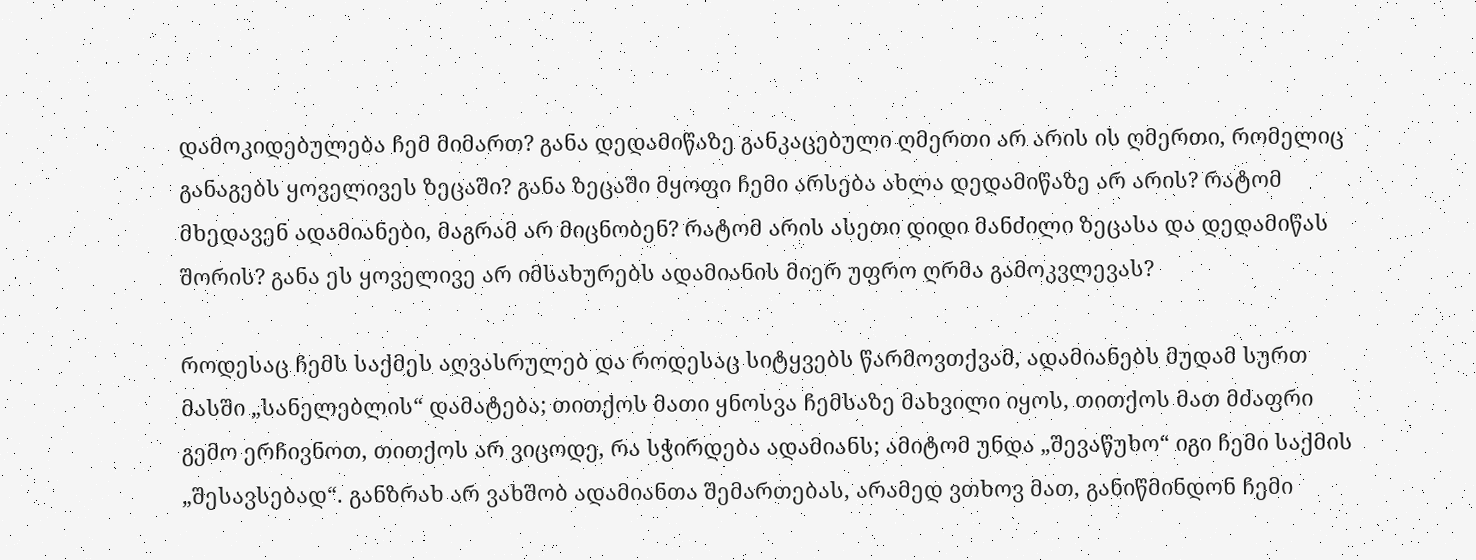დამოკიდებულება ჩემ მიმართ? განა დედამიწაზე განკაცებული ღმერთი არ არის ის ღმერთი, რომელიც განაგებს ყოველივეს ზეცაში? განა ზეცაში მყოფი ჩემი არსება ახლა დედამიწაზე არ არის? რატომ მხედავენ ადამიანები, მაგრამ არ მიცნობენ? რატომ არის ასეთი დიდი მანძილი ზეცასა და დედამიწას შორის? განა ეს ყოველივე არ იმსახურებს ადამიანის მიერ უფრო ღრმა გამოკვლევას?

როდესაც ჩემს საქმეს აღვასრულებ და როდესაც სიტყვებს წარმოვთქვამ, ადამიანებს მუდამ სურთ მასში „სანელებლის“ დამატება; თითქოს მათი ყნოსვა ჩემსაზე მახვილი იყოს, თითქოს მათ მძაფრი გემო ერჩივნოთ, თითქოს არ ვიცოდე, რა სჭირდება ადამიანს; ამიტომ უნდა „შევაწუხო“ იგი ჩემი საქმის „შესავსებად“. განზრახ არ ვახშობ ადამიანთა შემართებას, არამედ ვთხოვ მათ, განიწმინდონ ჩემი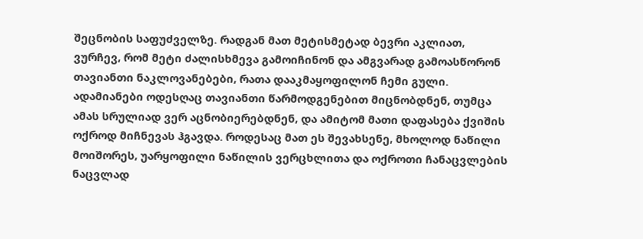შეცნობის საფუძველზე. რადგან მათ მეტისმეტად ბევრი აკლიათ, ვურჩევ, რომ მეტი ძალისხმევა გამოიჩინონ და ამგვარად გამოასწორონ თავიანთი ნაკლოვანებები, რათა დააკმაყოფილონ ჩემი გული. ადამიანები ოდესღაც თავიანთი წარმოდგენებით მიცნობდნენ, თუმცა ამას სრულიად ვერ აცნობიერებდნენ, და ამიტომ მათი დაფასება ქვიშის ოქროდ მიჩნევას ჰგავდა. როდესაც მათ ეს შევახსენე, მხოლოდ ნაწილი მოიშორეს, უარყოფილი ნაწილის ვერცხლითა და ოქროთი ჩანაცვლების ნაცვლად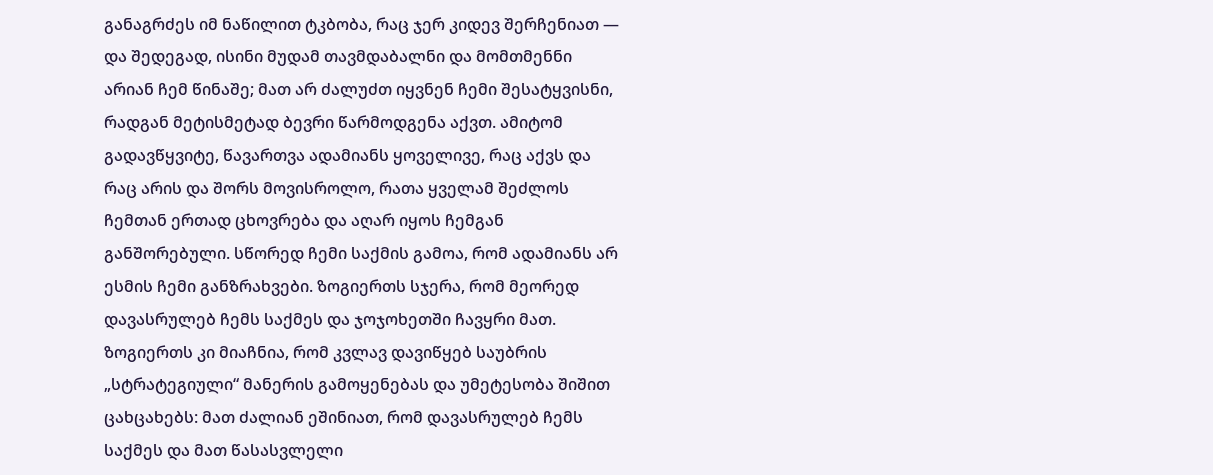განაგრძეს იმ ნაწილით ტკბობა, რაც ჯერ კიდევ შერჩენიათ — და შედეგად, ისინი მუდამ თავმდაბალნი და მომთმენნი არიან ჩემ წინაშე; მათ არ ძალუძთ იყვნენ ჩემი შესატყვისნი, რადგან მეტისმეტად ბევრი წარმოდგენა აქვთ. ამიტომ გადავწყვიტე, წავართვა ადამიანს ყოველივე, რაც აქვს და რაც არის და შორს მოვისროლო, რათა ყველამ შეძლოს ჩემთან ერთად ცხოვრება და აღარ იყოს ჩემგან განშორებული. სწორედ ჩემი საქმის გამოა, რომ ადამიანს არ ესმის ჩემი განზრახვები. ზოგიერთს სჯერა, რომ მეორედ დავასრულებ ჩემს საქმეს და ჯოჯოხეთში ჩავყრი მათ. ზოგიერთს კი მიაჩნია, რომ კვლავ დავიწყებ საუბრის „სტრატეგიული“ მანერის გამოყენებას და უმეტესობა შიშით ცახცახებს: მათ ძალიან ეშინიათ, რომ დავასრულებ ჩემს საქმეს და მათ წასასვლელი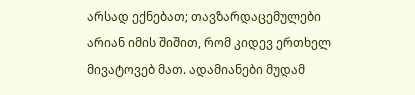არსად ექნებათ; თავზარდაცემულები არიან იმის შიშით, რომ კიდევ ერთხელ მივატოვებ მათ. ადამიანები მუდამ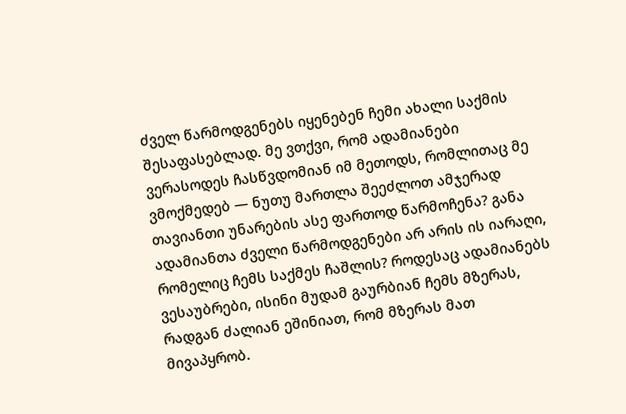ძველ წარმოდგენებს იყენებენ ჩემი ახალი საქმის შესაფასებლად. მე ვთქვი, რომ ადამიანები ვერასოდეს ჩასწვდომიან იმ მეთოდს, რომლითაც მე ვმოქმედებ — ნუთუ მართლა შეეძლოთ ამჯერად თავიანთი უნარების ასე ფართოდ წარმოჩენა? განა ადამიანთა ძველი წარმოდგენები არ არის ის იარაღი, რომელიც ჩემს საქმეს ჩაშლის? როდესაც ადამიანებს ვესაუბრები, ისინი მუდამ გაურბიან ჩემს მზერას, რადგან ძალიან ეშინიათ, რომ მზერას მათ მივაპყრობ.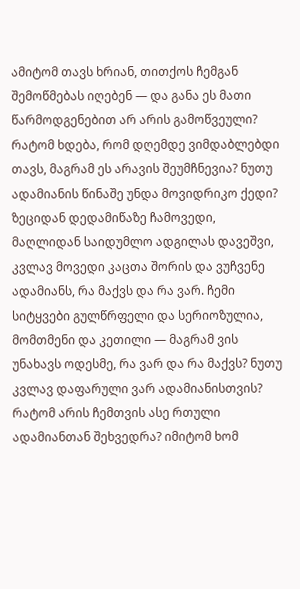ამიტომ თავს ხრიან, თითქოს ჩემგან შემოწმებას იღებენ — და განა ეს მათი წარმოდგენებით არ არის გამოწვეული? რატომ ხდება, რომ დღემდე ვიმდაბლებდი თავს, მაგრამ ეს არავის შეუმჩნევია? ნუთუ ადამიანის წინაშე უნდა მოვიდრიკო ქედი? ზეციდან დედამიწაზე ჩამოვედი, მაღლიდან საიდუმლო ადგილას დავეშვი, კვლავ მოვედი კაცთა შორის და ვუჩვენე ადამიანს, რა მაქვს და რა ვარ. ჩემი სიტყვები გულწრფელი და სერიოზულია, მომთმენი და კეთილი — მაგრამ ვის უნახავს ოდესმე, რა ვარ და რა მაქვს? ნუთუ კვლავ დაფარული ვარ ადამიანისთვის? რატომ არის ჩემთვის ასე რთული ადამიანთან შეხვედრა? იმიტომ ხომ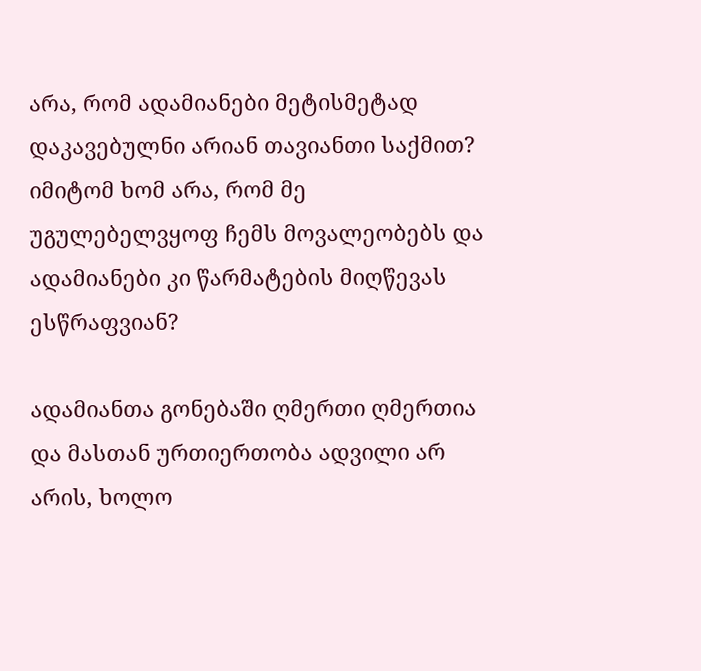არა, რომ ადამიანები მეტისმეტად დაკავებულნი არიან თავიანთი საქმით? იმიტომ ხომ არა, რომ მე უგულებელვყოფ ჩემს მოვალეობებს და ადამიანები კი წარმატების მიღწევას ესწრაფვიან?

ადამიანთა გონებაში ღმერთი ღმერთია და მასთან ურთიერთობა ადვილი არ არის, ხოლო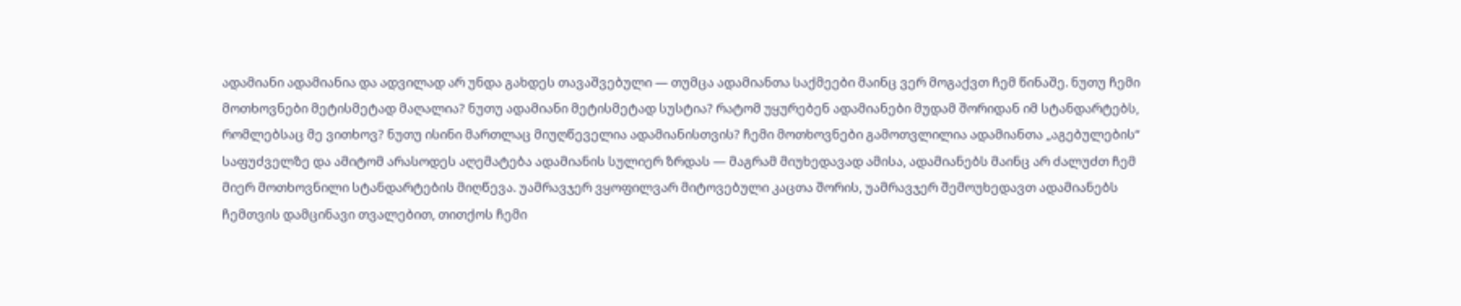ადამიანი ადამიანია და ადვილად არ უნდა გახდეს თავაშვებული — თუმცა ადამიანთა საქმეები მაინც ვერ მოგაქვთ ჩემ წინაშე. ნუთუ ჩემი მოთხოვნები მეტისმეტად მაღალია? ნუთუ ადამიანი მეტისმეტად სუსტია? რატომ უყურებენ ადამიანები მუდამ შორიდან იმ სტანდარტებს, რომლებსაც მე ვითხოვ? ნუთუ ისინი მართლაც მიუღწეველია ადამიანისთვის? ჩემი მოთხოვნები გამოთვლილია ადამიანთა „აგებულების“ საფუძველზე და ამიტომ არასოდეს აღემატება ადამიანის სულიერ ზრდას — მაგრამ მიუხედავად ამისა, ადამიანებს მაინც არ ძალუძთ ჩემ მიერ მოთხოვნილი სტანდარტების მიღწევა. უამრავჯერ ვყოფილვარ მიტოვებული კაცთა შორის, უამრავჯერ შემოუხედავთ ადამიანებს ჩემთვის დამცინავი თვალებით, თითქოს ჩემი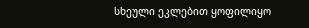სხეული ეკლებით ყოფილიყო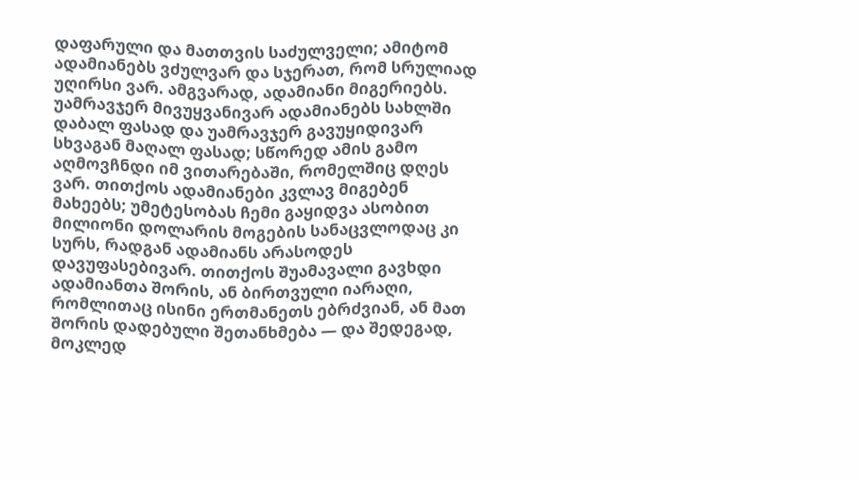დაფარული და მათთვის საძულველი; ამიტომ ადამიანებს ვძულვარ და სჯერათ, რომ სრულიად უღირსი ვარ. ამგვარად, ადამიანი მიგერიებს. უამრავჯერ მივუყვანივარ ადამიანებს სახლში დაბალ ფასად და უამრავჯერ გავუყიდივარ სხვაგან მაღალ ფასად; სწორედ ამის გამო აღმოვჩნდი იმ ვითარებაში, რომელშიც დღეს ვარ. თითქოს ადამიანები კვლავ მიგებენ მახეებს; უმეტესობას ჩემი გაყიდვა ასობით მილიონი დოლარის მოგების სანაცვლოდაც კი სურს, რადგან ადამიანს არასოდეს დავუფასებივარ. თითქოს შუამავალი გავხდი ადამიანთა შორის, ან ბირთვული იარაღი, რომლითაც ისინი ერთმანეთს ებრძვიან, ან მათ შორის დადებული შეთანხმება — და შედეგად, მოკლედ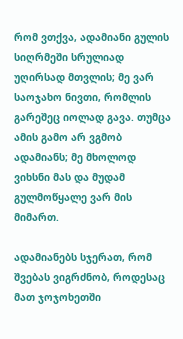რომ ვთქვა, ადამიანი გულის სიღრმეში სრულიად უღირსად მთვლის; მე ვარ საოჯახო ნივთი, რომლის გარეშეც იოლად გავა. თუმცა ამის გამო არ ვგმობ ადამიანს; მე მხოლოდ ვიხსნი მას და მუდამ გულმოწყალე ვარ მის მიმართ.

ადამიანებს სჯერათ, რომ შვებას ვიგრძნობ, როდესაც მათ ჯოჯოხეთში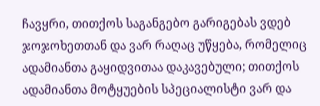ჩავყრი, თითქოს საგანგებო გარიგებას ვდებ ჯოჯოხეთთან და ვარ რაღაც უწყება, რომელიც ადამიანთა გაყიდვითაა დაკავებული; თითქოს ადამიანთა მოტყუების სპეციალისტი ვარ და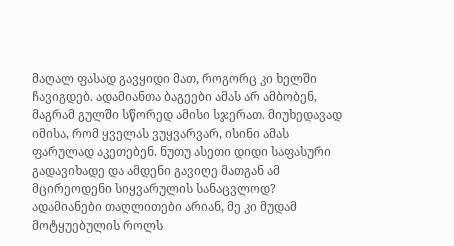მაღალ ფასად გავყიდი მათ, როგორც კი ხელში ჩავიგდებ. ადამიანთა ბაგეები ამას არ ამბობენ, მაგრამ გულში სწორედ ამისი სჯერათ. მიუხედავად იმისა, რომ ყველას ვუყვარვარ, ისინი ამას ფარულად აკეთებენ. ნუთუ ასეთი დიდი საფასური გადავიხადე და ამდენი გავიღე მათგან ამ მცირეოდენი სიყვარულის სანაცვლოდ? ადამიანები თაღლითები არიან, მე კი მუდამ მოტყუებულის როლს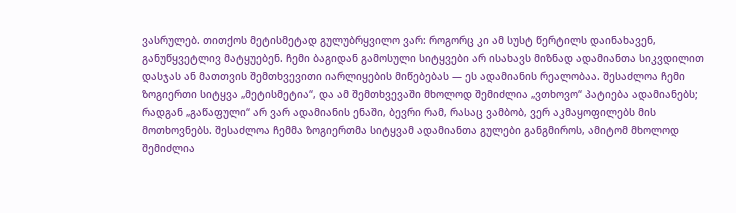ვასრულებ. თითქოს მეტისმეტად გულუბრყვილო ვარ: როგორც კი ამ სუსტ წერტილს დაინახავენ, განუწყვეტლივ მატყუებენ. ჩემი ბაგიდან გამოსული სიტყვები არ ისახავს მიზნად ადამიანთა სიკვდილით დასჯას ან მათთვის შემთხვევითი იარლიყების მიწებებას — ეს ადამიანის რეალობაა. შესაძლოა ჩემი ზოგიერთი სიტყვა „მეტისმეტია“, და ამ შემთხვევაში მხოლოდ შემიძლია „ვთხოვო“ პატიება ადამიანებს; რადგან „გაწაფული“ არ ვარ ადამიანის ენაში, ბევრი რამ, რასაც ვამბობ, ვერ აკმაყოფილებს მის მოთხოვნებს. შესაძლოა ჩემმა ზოგიერთმა სიტყვამ ადამიანთა გულები განგმიროს, ამიტომ მხოლოდ შემიძლია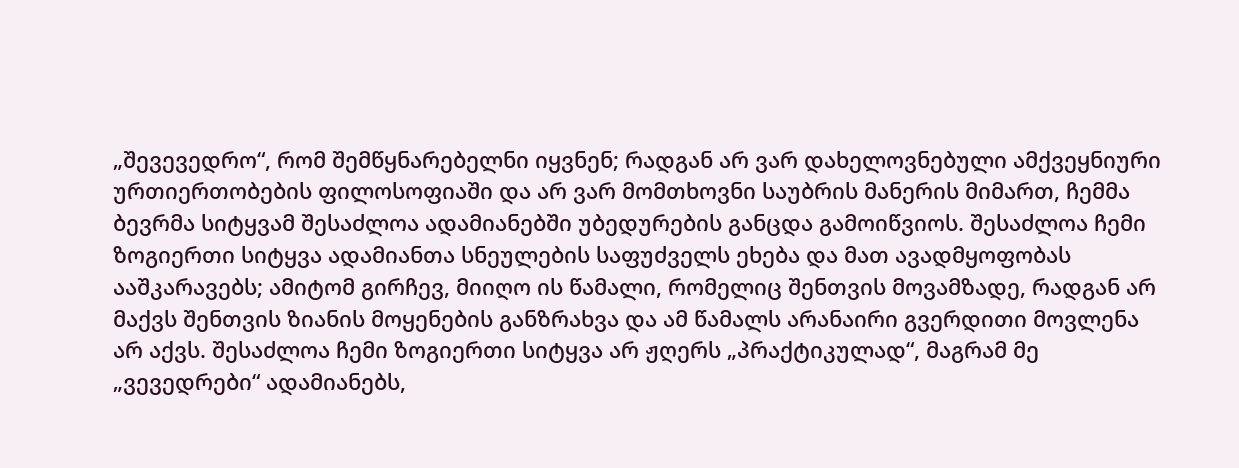„შევევედრო“, რომ შემწყნარებელნი იყვნენ; რადგან არ ვარ დახელოვნებული ამქვეყნიური ურთიერთობების ფილოსოფიაში და არ ვარ მომთხოვნი საუბრის მანერის მიმართ, ჩემმა ბევრმა სიტყვამ შესაძლოა ადამიანებში უბედურების განცდა გამოიწვიოს. შესაძლოა ჩემი ზოგიერთი სიტყვა ადამიანთა სნეულების საფუძველს ეხება და მათ ავადმყოფობას ააშკარავებს; ამიტომ გირჩევ, მიიღო ის წამალი, რომელიც შენთვის მოვამზადე, რადგან არ მაქვს შენთვის ზიანის მოყენების განზრახვა და ამ წამალს არანაირი გვერდითი მოვლენა არ აქვს. შესაძლოა ჩემი ზოგიერთი სიტყვა არ ჟღერს „პრაქტიკულად“, მაგრამ მე „ვევედრები“ ადამიანებს,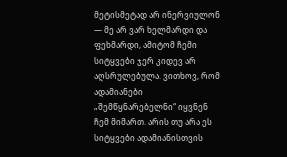მეტისმეტად არ ინერვიულონ — მე არ ვარ ხელმარდი და ფეხმარდი, ამიტომ ჩემი სიტყვები ჯერ კიდევ არ აღსრულებულა. ვითხოვ, რომ ადამიანები „შემწყნარებელნი“ იყვნენ ჩემ მიმართ. არის თუ არა ეს სიტყვები ადამიანისთვის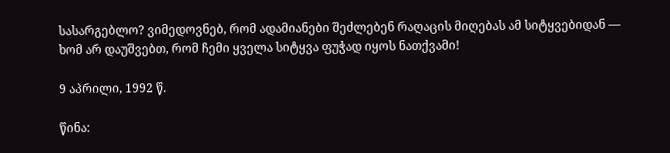სასარგებლო? ვიმედოვნებ, რომ ადამიანები შეძლებენ რაღაცის მიღებას ამ სიტყვებიდან — ხომ არ დაუშვებთ, რომ ჩემი ყველა სიტყვა ფუჭად იყოს ნათქვამი!

9 აპრილი, 1992 წ.

წინა: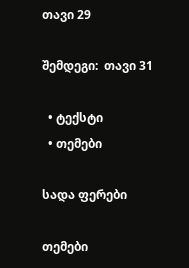თავი 29

შემდეგი:  თავი 31

  • ტექსტი
  • თემები

სადა ფერები

თემები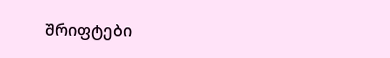შრიფტები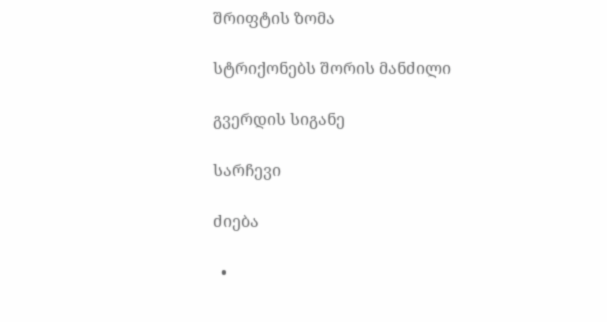შრიფტის ზომა

სტრიქონებს შორის მანძილი

გვერდის სიგანე

სარჩევი

ძიება

  •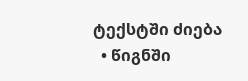ტექსტში ძიება
  • წიგნში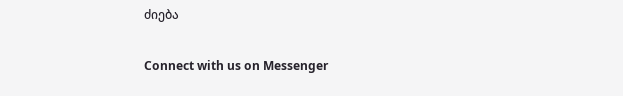ძიება

Connect with us on Messenger